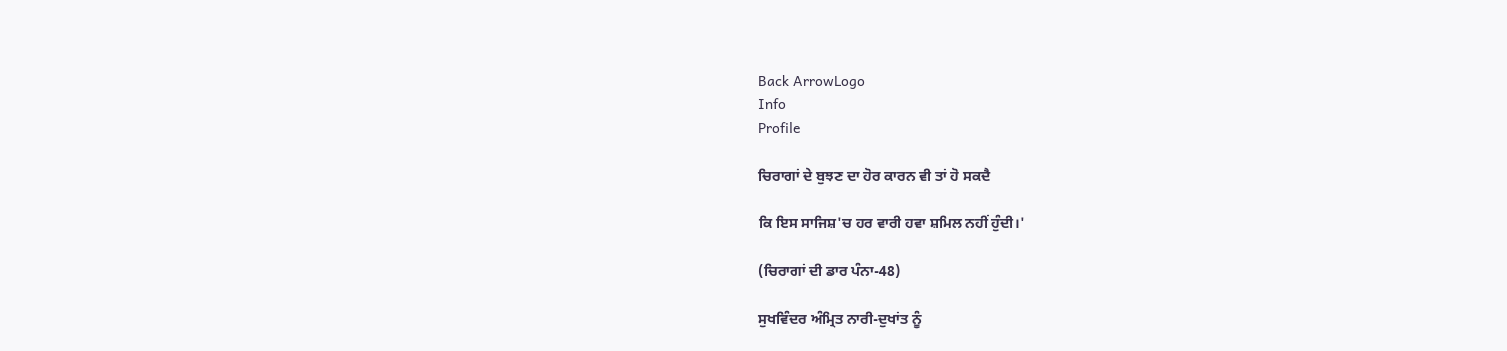Back ArrowLogo
Info
Profile

ਚਿਰਾਗਾਂ ਦੇ ਬੁਝਣ ਦਾ ਹੋਰ ਕਾਰਨ ਵੀ ਤਾਂ ਹੋ ਸਕਦੈ

ਕਿ ਇਸ ਸਾਜਿਸ਼'ਚ ਹਰ ਵਾਰੀ ਹਵਾ ਸ਼ਮਿਲ ਨਹੀਂ ਹੁੰਦੀ।'

(ਚਿਰਾਗਾਂ ਦੀ ਡਾਰ ਪੰਨਾ-48)

ਸੁਖਵਿੰਦਰ ਅੰਮ੍ਰਿਤ ਨਾਰੀ-ਦੁਖਾਂਤ ਨੂੰ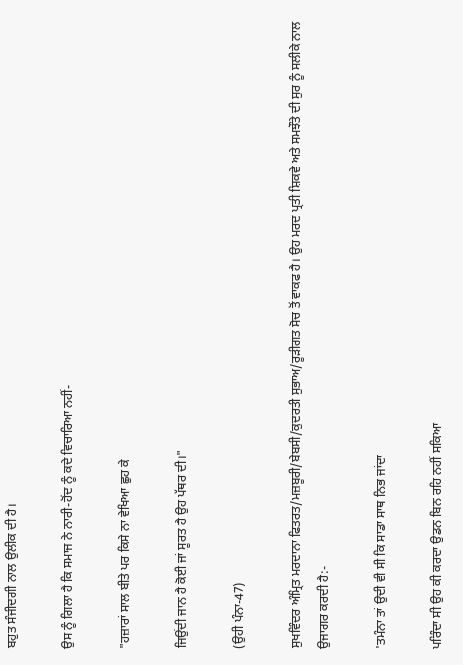ਬਹੁਤ ਸੰਜੀਦਗੀ ਨਾਲ ਉਲੀਕ ਦੀ ਹੈ।

ਉਸ ਨੂੰ ਗਿਲਾ ਹੈ ਕਿ ਸਮਾਜ ਨੇ ਨਾਰੀ-ਹੋਂਦ ਨੂੰ ਕਦੇ ਵਿਚਾਰਿਆ ਨਹੀਂ-

"ਹਜ਼ਾਰਾਂ ਸਾਲ ਬੀਤੇ ਪਰ ਕਿਸੇ ਨਾ ਵੇਖਿਆ ਛੁਹ ਕੇ

ਜਿਉਂਦੀ ਜਾਨ ਹੈ ਕੋਈ ਜਾਂ ਸੂਰਤ ਹੈ ਉਹ ਪੱਥਰ ਦੀ।"

(ਉਹੀ ਪੰਨਾ-47)

ਸੁਖਵਿੰਦਰ ਅੰਮ੍ਰਿਤ ਮਰਦਾਨਾ ਫਿਤਰਤ/ਮਜ਼ਬੂਰੀ/ਬੇਬਸੀ/ਕੁਦਰਤੀ ਸੁਭਾਅ/ਰੂੜੀਗਤ ਸੋਚ ਤੋਂ ਵਾਕਫ ਹੈ। ਉਹ ਮਰਦ ਪ੍ਰਤੀ ਸ਼ਿਕਵੇ ਅਤੇ ਸਮਝੌਤੇ ਦੀ ਸੁਰ ਨੂੰ ਸਲੀਕੇ ਨਾਲ ਉਜਾਗਰ ਕਰਦੀ ਹੈ:-

'ਤਮੰਨਾ ਤਾਂ ਉਦੀ ਵੀ ਸੀ ਕਿ ਸਾਡਾ ਸਾਥ ਨਿਭ ਜਾਂਦਾ

ਪਰਿੰਦਾ ਸੀ ਉਹ ਕੀ ਕਰਦਾ ਉਡਨ ਬਿਨ ਰਹਿ ਨਹੀਂ ਸਕਿਆ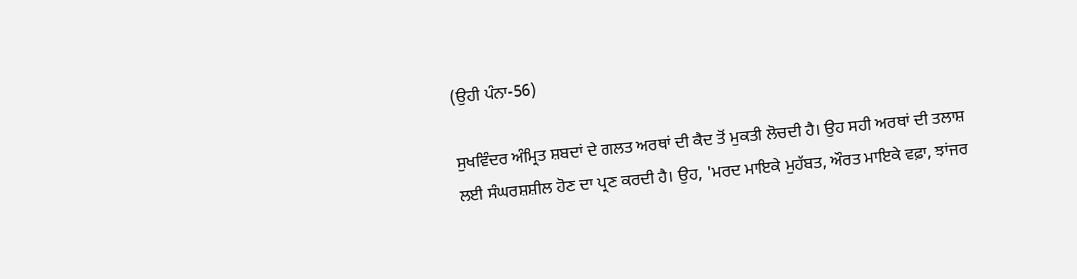(ਉਹੀ ਪੰਨਾ-56)

ਸੁਖਵਿੰਦਰ ਅੰਮ੍ਰਿਤ ਸ਼ਬਦਾਂ ਦੇ ਗਲਤ ਅਰਥਾਂ ਦੀ ਕੈਦ ਤੋਂ ਮੁਕਤੀ ਲੋਚਦੀ ਹੈ। ਉਹ ਸਹੀ ਅਰਥਾਂ ਦੀ ਤਲਾਸ਼ ਲਈ ਸੰਘਰਸ਼ਸ਼ੀਲ ਹੋਣ ਦਾ ਪ੍ਰਣ ਕਰਦੀ ਹੈ। ਉਹ, 'ਮਰਦ ਮਾਇਕੇ ਮੁਹੱਬਤ, ਔਰਤ ਮਾਇਕੇ ਵਫ਼ਾ, ਝਾਂਜਰ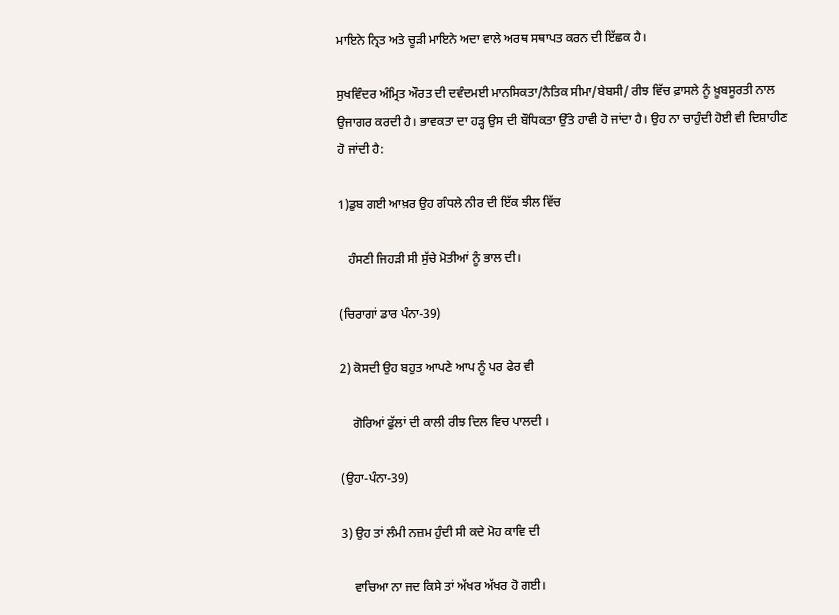ਮਾਇਨੇ ਨ੍ਰਿਤ ਅਤੇ ਚੂੜੀ ਮਾਇਨੇ ਅਦਾ ਵਾਲੇ ਅਰਥ ਸਥਾਪਤ ਕਰਨ ਦੀ ਇੱਛਕ ਹੈ।

ਸੁਖਵਿੰਦਰ ਅੰਮ੍ਰਿਤ ਔਰਤ ਦੀ ਦਵੰਦਮਈ ਮਾਨਸਿਕਤਾ/ਨੈਤਿਕ ਸੀਮਾ/ਬੇਬਸੀ/ ਰੀਝ ਵਿੱਚ ਫ਼ਾਸਲੇ ਨੂੰ ਖ਼ੂਬਸੂਰਤੀ ਨਾਲ ਉਜਾਗਰ ਕਰਦੀ ਹੈ। ਭਾਵਕਤਾ ਦਾ ਹੜ੍ਹ ਉਸ ਦੀ ਬੌਧਿਕਤਾ ਉੱਤੇ ਹਾਵੀ ਹੋ ਜਾਂਦਾ ਹੈ। ਉਹ ਨਾ ਚਾਹੁੰਦੀ ਹੋਈ ਵੀ ਦਿਸ਼ਾਹੀਣ ਹੋ ਜਾਂਦੀ ਹੈ:

1)ਡੁਬ ਗਈ ਆਖ਼ਰ ਉਹ ਗੰਧਲੇ ਨੀਰ ਦੀ ਇੱਕ ਝੀਲ ਵਿੱਚ

   ਹੰਸਣੀ ਜਿਹੜੀ ਸੀ ਸੁੱਚੇ ਮੋਤੀਆਂ ਨੂੰ ਭਾਲ ਦੀ।

(ਚਿਰਾਗਾਂ ਡਾਰ ਪੰਨਾ-39)

2) ਕੋਸਦੀ ਉਹ ਬਹੁਤ ਆਪਣੇ ਆਪ ਨੂੰ ਪਰ ਫੇਰ ਵੀ

    ਗੋਰਿਆਂ ਫੁੱਲਾਂ ਦੀ ਕਾਲੀ ਰੀਝ ਦਿਲ ਵਿਚ ਪਾਲਦੀ ।

(ਉਹਾ-ਪੰਨਾ-39)

3) ਉਹ ਤਾਂ ਲੰਮੀ ਨਜ਼ਮ ਹੁੰਦੀ ਸੀ ਕਦੇ ਮੋਹ ਕਾਵਿ ਦੀ

    ਵਾਚਿਆ ਨਾ ਜਦ ਕਿਸੇ ਤਾਂ ਅੱਖਰ ਅੱਖਰ ਹੋ ਗਈ।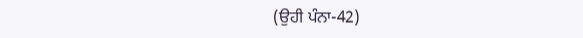(ਉਹੀ ਪੰਨਾ-42)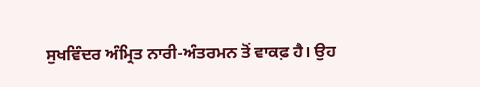ਸੁਖਵਿੰਦਰ ਅੰਮ੍ਰਿਤ ਨਾਰੀ-ਅੰਤਰਮਨ ਤੋਂ ਵਾਕਫ਼ ਹੈ। ਉਹ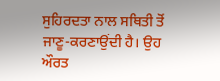ਸੁਹਿਰਦਤਾ ਨਾਲ ਸਥਿਤੀ ਤੋਂ ਜਾਣੂ-ਕਰਣਾਉਂਦੀ ਹੈ। ਉਹ ਔਰਤ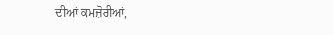ਦੀਆਂ ਕਮਜ਼ੋਰੀਆਂ,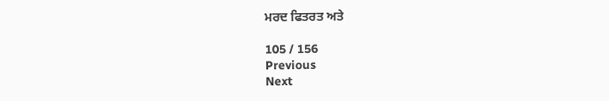ਮਰਦ ਫਿਤਰਤ ਅਤੇ

105 / 156
Previous
Next